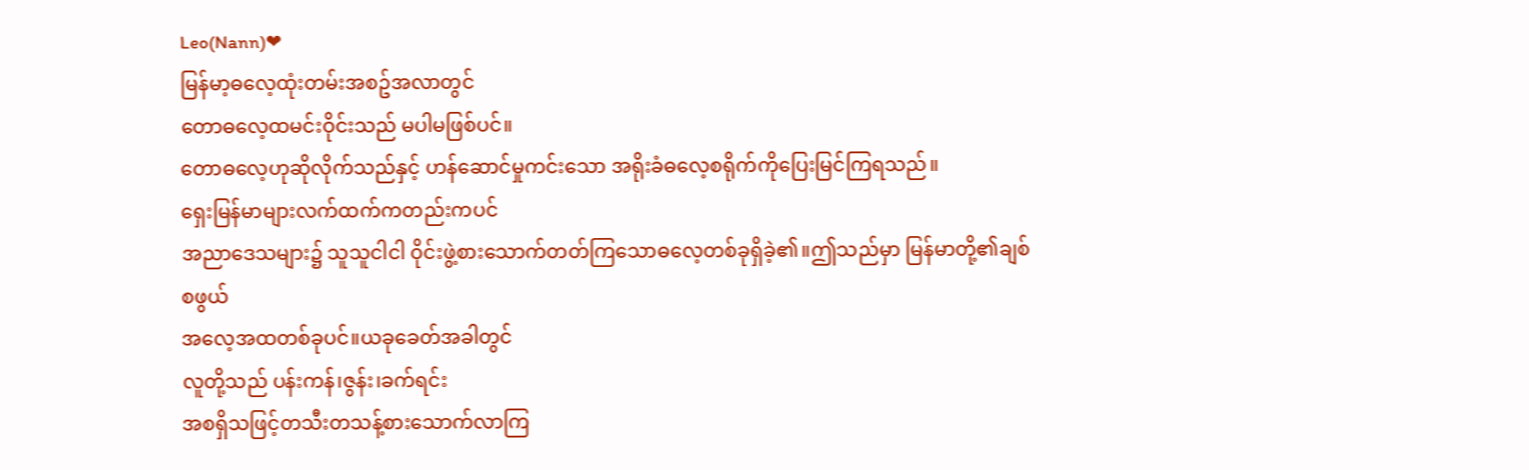Leo(Nann)❤
မြန်မာ့ဓလေ့ထုံးတမ်းအစဥ်အလာတွင်
တောဓလေ့ထမင်းဝိုင်းသည် မပါမဖြစ်ပင်။
တောဓလေ့ဟုဆိုလိုက်သည်နှင့် ဟန်ဆောင်မှုကင်းသော အရိုးခံဓလေ့စရိုက်ကိုပြေးမြင်ကြရသည်။
ရှေးမြန်မာများလက်ထက်ကတည်းကပင်
အညာဒေသများ၌ သူသူငါငါ ဝိုင်းဖွဲ့စားသောက်တတ်ကြသောဓလေ့တစ်ခုရှိခဲ့၏။ဤသည်မှာ မြန်မာတို့၏ချစ်စဖွယ်
အလေ့အထတစ်ခုပင်။ယခုခေတ်အခါတွင်
လူတို့သည် ပန်းကန်၊ဇွန်း၊ခက်ရင်း
အစရှိသဖြင့်တသီးတသန့်စားသောက်လာကြ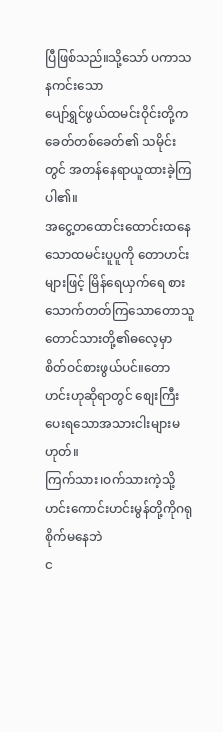ပြီဖြစ်သည်။သို့သော် ပကာသနကင်းသော
ပျော်ရွှင်ဖွယ်ထမင်းဝိုင်းတို့က ခေတ်တစ်ခေတ်၏ သမိုင်းတွင် အတန်နေရာယူထားခဲ့ကြပါ၏။
အငွေ့တထောင်းထောင်းထနေသောထမင်းပူပူကို တောဟင်းများဖြင့် မြိန်ရေယှက်ရေ စားသောက်တတ်ကြသောတောသူတောင်သားတို့၏ဓလေ့မှာ စိတ်ဝင်စားဖွယ်ပင်။တောဟင်းဟုဆိုရာတွင် စျေးကြီးပေးရသောအသားငါးများမဟုတ်။
ကြက်သား၊ဝက်သားကဲ့သို့ ဟင်းကောင်းဟင်းမွန်တို့ကိုဂရုစိုက်မနေဘဲ
င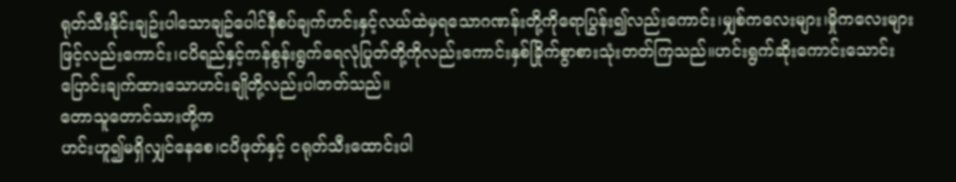ရုတ်သီးနိုင်းချဥ်းပါသောချဥ်ပေါင်နီစပ်ချက်ဟင်းနှင့်လယ်ထဲမှရသောဂဏန်းတို့ကိုရောပြွန်း၍လည်းကောင်း၊မျှစ်ကလေးများ၊မှိုကလေးများဖြင့်လည်းကောင်း၊ငပိရည်နှင့်ကန်စွန်းရွက်ရေလုံပြုတ်တို့ကိုလည်းကောင်းနှစ်ခြိုက်စွာစားသုံးတတ်ကြသည်။ဟင်းရွက်ဆိုးကောင်းသောင်းပြောင်းချက်ထားသောဟင်းချိုတို့လည်းပါတတ်သည်။
တောသူတောင်သားတို့က
ဟင်းဟူ၍မရှိလျှင်နေစေ၊ငပိဖုတ်နှင့် ငရုတ်သီးထောင်းပါ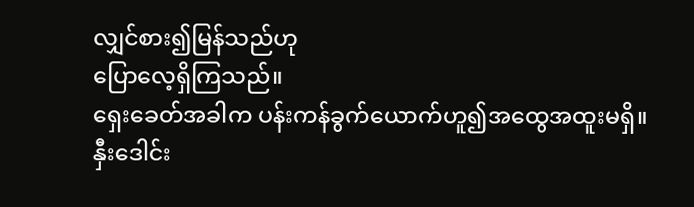လျှင်စား၍မြန်သည်ဟု
ပြောလေ့ရှိကြသည်။
ရှေးခေတ်အခါက ပန်းကန်ခွက်ယောက်ဟူ၍အထွေအထူးမရှိ။နှီးဒေါင်း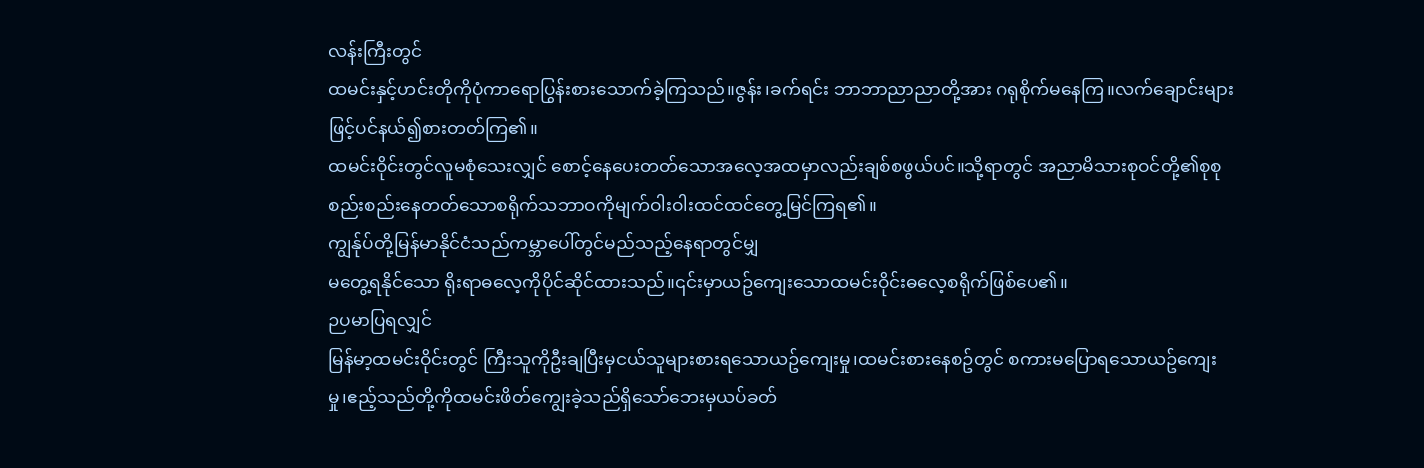လန်းကြီးတွင်
ထမင်းနှင့်ဟင်းတိုကိုပုံကာရောပြွန်းစားသောက်ခဲ့ကြသည်။ဇွန်း၊ခက်ရင်း ဘာဘာညာညာတို့အား ဂရုစိုက်မနေကြ။လက်ချောင်းများဖြင့်ပင်နယ်၍စားတတ်ကြ၏။
ထမင်းဝိုင်းတွင်လူမစုံသေးလျှင် စောင့်နေပေးတတ်သောအလေ့အထမှာလည်းချစ်စဖွယ်ပင်။သို့ရာတွင် အညာမိသားစုဝင်တို့၏စုစုစည်းစည်းနေတတ်သောစရိုက်သဘာဝကိုမျက်ဝါးဝါးထင်ထင်တွေ့မြင်ကြရ၏။
ကျွန်ုပ်တို့မြန်မာနိုင်ငံသည်ကမ္ဘာပေါ်တွင်မည်သည့်နေရာတွင်မျှ
မတွေ့ရနိုင်သော ရိုးရာဓလေ့ကိုပိုင်ဆိုင်ထားသည်။၎င်းမှာယဥ်ကျေးသောထမင်းဝိုင်းဓလေ့စရိုက်ဖြစ်ပေ၏။
ဉပမာပြရလျှင်
မြန်မာ့ထမင်းဝိုင်းတွင် ကြီးသူကိုဦးချပြီးမှငယ်သူများစားရသောယဥ်ကျေးမှု၊ထမင်းစားနေစဥ်တွင် စကားမပြောရသောယဥ်ကျေးမှု၊ဧည့်သည်တို့ကိုထမင်းဖိတ်ကျွေးခဲ့သည်ရှိသော်ဘေးမှယပ်ခတ်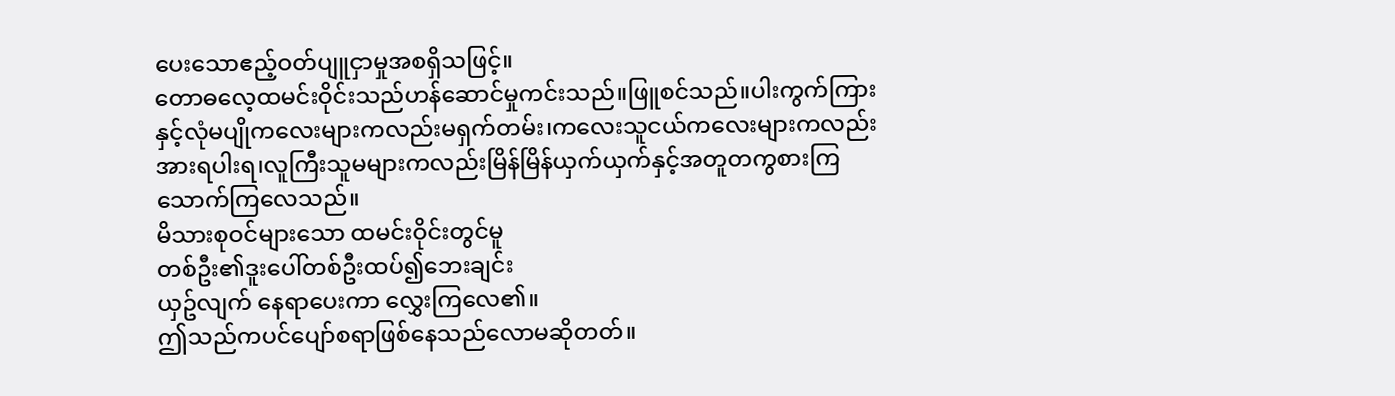ပေးသောဧည့်ဝတ်ပျူငှာမှုအစရှိသဖြင့်။
တောဓလေ့ထမင်းဝိုင်းသည်ဟန်ဆောင်မှုကင်းသည်။ဖြူစင်သည်။ပါးကွက်ကြားနှင့်လုံမပျိုကလေးများကလည်းမရှက်တမ်း၊ကလေးသူငယ်ကလေးများကလည်း အားရပါးရ၊လူကြီးသူမများကလည်းမြိန်မြိန်ယှက်ယှက်နှင့်အတူတကွစားကြသောက်ကြလေသည်။
မိသားစုဝင်များသော ထမင်းဝိုင်းတွင်မူ
တစ်ဦး၏ဒူးပေါ်တစ်ဦးထပ်၍ဘေးချင်း
ယှဥ်လျက် နေရာပေးကာ လွှေးကြလေ၏။
ဤသည်ကပင်ပျော်စရာဖြစ်နေသည်လောမဆိုတတ်။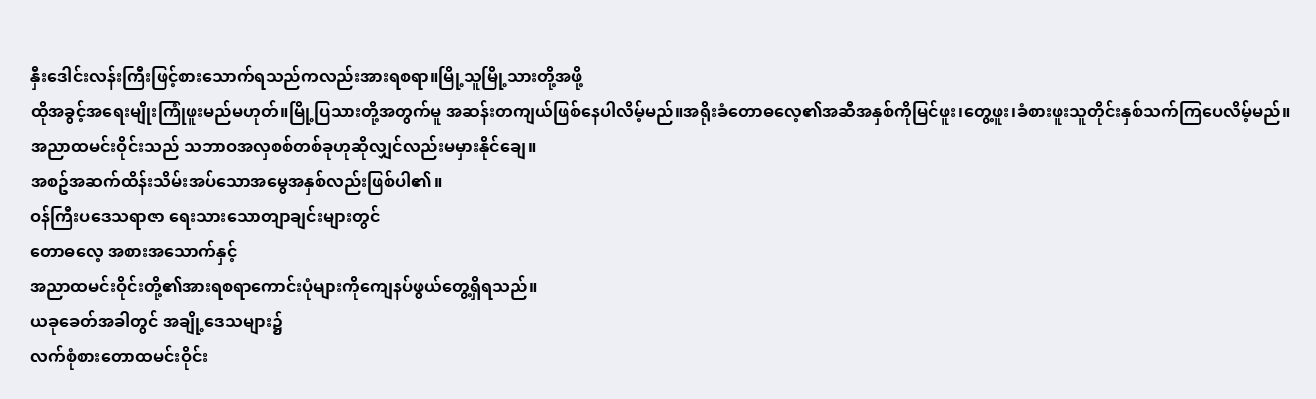နှီးဒေါင်းလန်းကြီးဖြင့်စားသောက်ရသည်ကလည်းအားရစရာ။မြို့သူမြို့သားတို့အဖို့
ထိုအခွင့်အရေးမျိုးကြုံဖူးမည်မဟုတ်။မြို့ပြသားတို့အတွက်မူ အဆန်းတကျယ်ဖြစ်နေပါလိမ့်မည်။အရိုးခံတောဓလေ့၏အဆီအနှစ်ကိုမြင်ဖူး၊တွေ့ဖူး၊ခံစားဖူးသူတိုင်းနှစ်သက်ကြပေလိမ့်မည်။
အညာထမင်းဝိုင်းသည် သဘာဝအလှစစ်တစ်ခုဟုဆိုလျှင်လည်းမမှားနိုင်ချေ။
အစဥ်အဆက်ထိန်းသိမ်းအပ်သောအမွေအနှစ်လည်းဖြစ်ပါ၏။
ဝန်ကြီးပဒေသရာဇာ ရေးသားသောတျာချင်းများတွင်
တောဓလေ့ အစားအသောက်နှင့်
အညာထမင်းဝိုင်းတို့၏အားရစရာကောင်းပုံများကိုကျေနပ်ဖွယ်တွေ့ရှိရသည်။
ယခုခေတ်အခါတွင် အချို့ဒေသများ၌
လက်စုံစားတောထမင်းဝိုင်း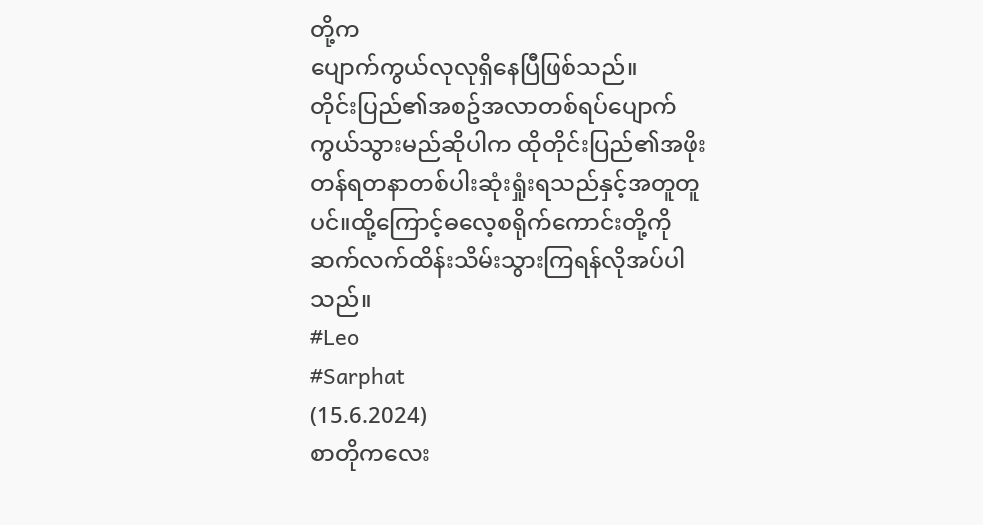တို့က
ပျောက်ကွယ်လုလုရှိနေပြီဖြစ်သည်။
တိုင်းပြည်၏အစဥ်အလာတစ်ရပ်ပျောက်ကွယ်သွားမည်ဆိုပါက ထိုတိုင်းပြည်၏အဖိုးတန်ရတနာတစ်ပါးဆုံးရှုံးရသည်နှင့်အတူတူပင်။ထို့ကြောင့်ဓလေ့စရိုက်ကောင်းတို့ကိုဆက်လက်ထိန်းသိမ်းသွားကြရန်လိုအပ်ပါသည်။
#Leo
#Sarphat
(15.6.2024)
စာတိုကလေး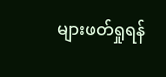များဖတ်ရှုရန်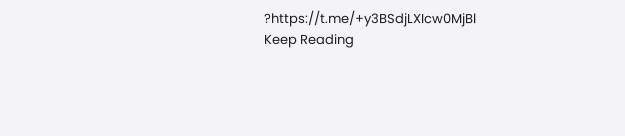?https://t.me/+y3BSdjLXIcw0MjBl
Keep Reading